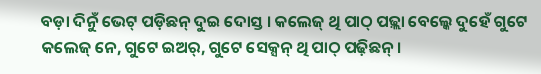ବଡ଼ା ଦିନୁଁ ଭେଟ୍ ପଡ଼ିଛନ୍ ଦୁଇ ଦୋସ୍ତ । କଲେଜ୍ ଥି ପାଠ୍ ପଢ଼୍ଲା ବେଲ୍କେ ଦୁହେଁ ଗୁଟେ କଲେଜ୍ ନେ, ଗୁଟେ ଇଅର୍, ଗୁଟେ ସେକ୍ସନ୍ ଥି ପାଠ୍ ପଢ଼ିଛନ୍ ।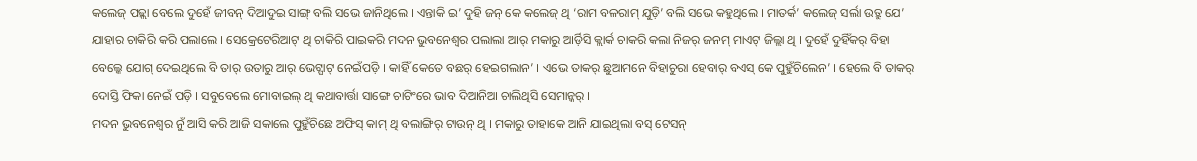କଲେଜ୍ ପଢ଼୍ଲା ବେଲେ ଦୁହେଁ ଜୀବନ୍ ଦିଆଦୁଇ ସାଙ୍ଗ୍ ବଲି ସଭେ ଜାନିଥିଲେ । ଏନ୍ତାକି ଇ’ ଦୁହି ଜନ୍ କେ କଲେଜ୍ ଥି ‘ରାମ ବଳରାମ୍ ଯୁଡ଼ି’ ବଲି ସଭେ କହୁଥିଲେ । ମାତର୍କ’ କଲେଜ୍ ସର୍ଲା ଉତ୍ରୁ ଯେ’ ଯାହାର ଚାକିରି କରି ପଲାଲେ । ସେକ୍ରେଟେରିଆଟ୍ ଥି ଚାକିରି ପାଇକରି ମଦନ ଭୁବନେଶ୍ୱର ପଲାଲା ଆର୍ ମକାରୁ ଆର୍ଡ଼ିସି କ୍ଲାର୍କ ଚାକରି କଲା ନିଜର୍ ଜନମ୍ ମାଏଟ୍ ଜିଲ୍ଲା ଥି । ଦୁହେଁ ଦୁହିଁକର୍ ବିହା ବେଲ୍କେ ଯୋଗ୍ ଦେଇଥିଲେ ବି ତାର୍ ଉତାରୁ ଆର୍ ଭେଟ୍ଘାଟ୍ ନେଇଁପଡ଼ି । କାହିଁ କେତେ ବଛର୍ ହେଇଗଲାନ’ । ଏଭେ ତାକର୍ ଛୁଆମନେ ବିହାଚୁରା ହେବାର୍ ବଏସ୍ କେ ପୁହୁଁଚିଲେନ’ । ହେଲେ ବି ତାକର୍ ଦୋସ୍ତି ଫିକା ନେଇଁ ପଡ଼ି । ସବୁବେଲେ ମୋବାଇଲ୍ ଥି କଥାବାର୍ତ୍ତା ସାଙ୍ଗେ ଚାଟିଂରେ ଭାବ ଦିଆନିଆ ଚାଲିଥିସି ସେମାନ୍କର୍ ।
ମଦନ ଭୁବନେଶ୍ୱର ନୁଁ ଆସି କରି ଆଜି ସକାଲେ ପୁହୁଁଚିଛେ ଅଫିସ୍ କାମ୍ ଥି ବଲାଙ୍ଗିର୍ ଟାଉନ୍ ଥି । ମକାରୁ ତାହାକେ ଆନି ଯାଇଥିଲା ବସ୍ ଟେସନ୍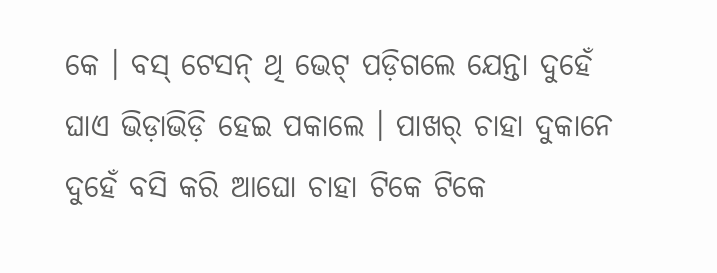କେ । ବସ୍ ଟେସନ୍ ଥି ଭେଟ୍ ପଡ଼ିଗଲେ ଯେନ୍ତା ଦୁହେଁ ଘାଏ ଭିଡ଼ାଭିଡ଼ି ହେଇ ପକାଲେ । ପାଖର୍ ଚାହା ଦୁକାନେ ଦୁହେଁ ବସି କରି ଆଘୋ ଚାହା ଟିକେ ଟିକେ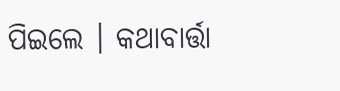ପିଇଲେ । କଥାବାର୍ତ୍ତା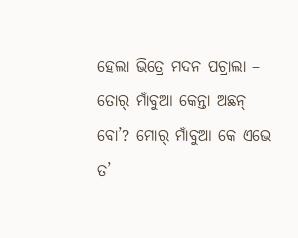ହେଲା ଭିତ୍ରେ ମଦନ ପଚ୍ରାଲା – ତୋର୍ ମାଁବୁଆ କେନ୍ତା ଅଛନ୍ ବୋ’? ମୋର୍ ମାଁବୁଆ କେ ଏଭେ ତ’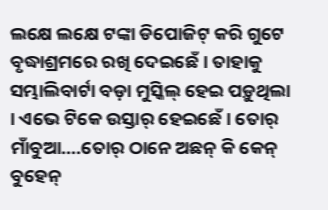ଲକ୍ଷେ ଲକ୍ଷେ ଟଙ୍କା ଡିପୋଜିଟ୍ କରି ଗୁଟେ ବୃଦ୍ଧାଶ୍ରମରେ ରଖି ଦେଇଛେଁ । ତାହାକୁ ସମ୍ଭାଲିବାର୍ଟା ବଡ଼ା ମୁସ୍କିଲ୍ ହେଇ ପଡ଼ୁଥିଲା । ଏଭେ ଟିକେ ଉସ୍ତାର୍ ହେଇଛେଁ । ତୋର୍ ମାଁବୁଆ….ତୋର୍ ଠାନେ ଅଛନ୍ କି କେନ୍ ବୁହେନ୍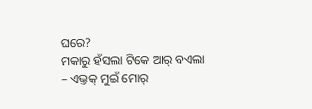ଘରେ?
ମକାରୁ ହଁସଲା ଟିକେ ଆର୍ ବଏଲା – ଏଭ୍ତକ୍ ମୁଇଁ ମୋର୍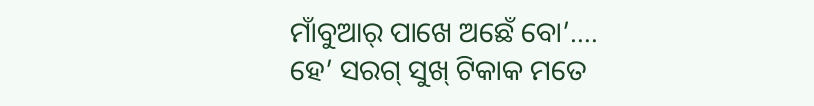ମାଁବୁଆର୍ ପାଖେ ଅଛେଁ ବୋ’…. ହେ’ ସରଗ୍ ସୁଖ୍ ଟିକାକ ମତେ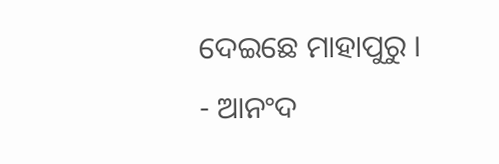ଦେଇଛେ ମାହାପୁରୁ ।
- ଆନଂଦ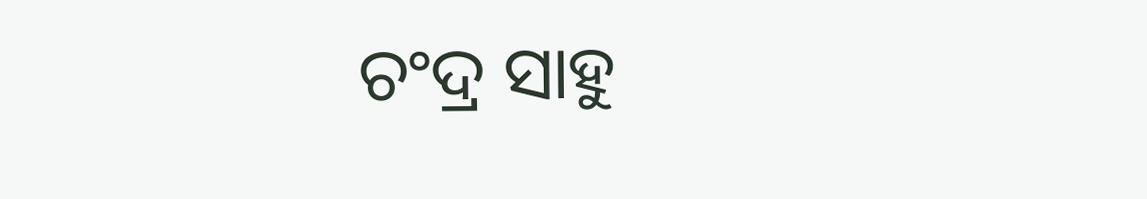ଚଂଦ୍ର ସାହୁ